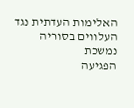האלימות העדתית נגד העלווים בסוריה נמשכת
הפגיעה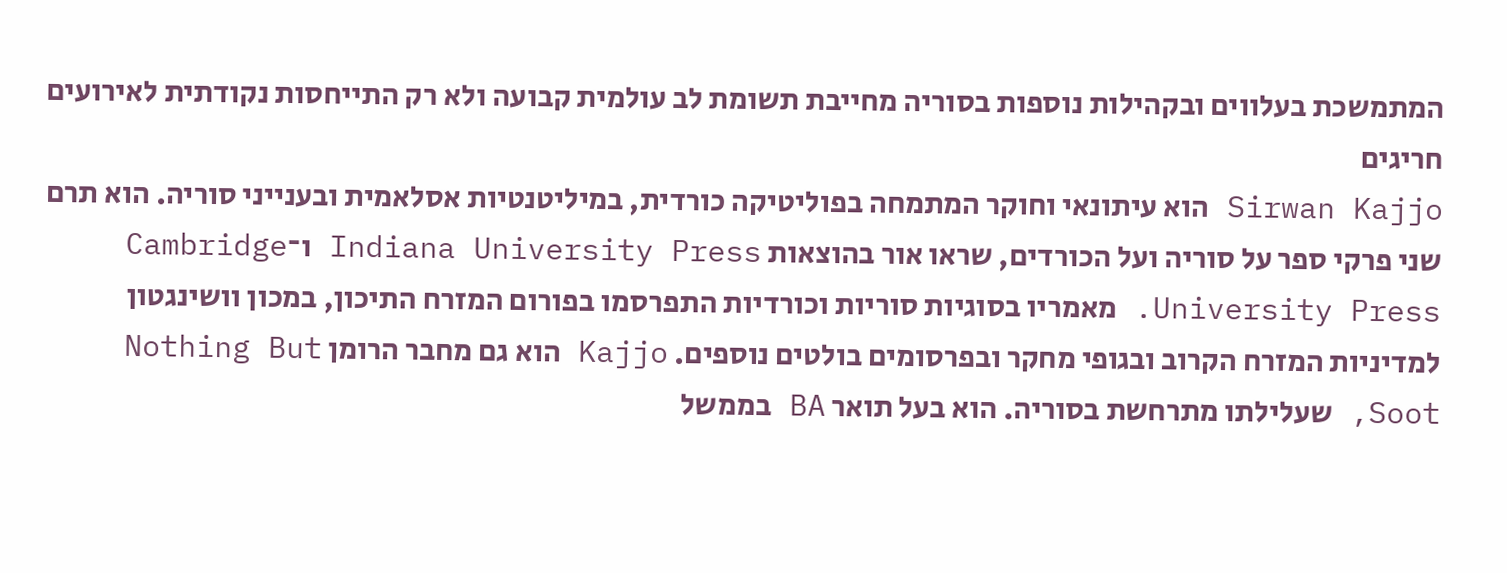המתמשכת בעלווים ובקהילות נוספות בסוריה מחייבת תשומת לב עולמית קבועה ולא רק התייחסות נקודתית לאירועים חריגים
Sirwan Kajjo הוא עיתונאי וחוקר המתמחה בפוליטיקה כורדית, במיליטנטיות אסלאמית ובענייני סוריה. הוא תרם שני פרקי ספר על סוריה ועל הכורדים, שראו אור בהוצאות Indiana University Press ו־Cambridge University Press. מאמריו בסוגיות סוריות וכורדיות התפרסמו בפורום המזרח התיכון, במכון וושינגטון למדיניות המזרח הקרוב ובגופי מחקר ובפרסומים בולטים נוספים. Kajjo הוא גם מחבר הרומן Nothing But Soot, שעלילתו מתרחשת בסוריה. הוא בעל תואר BA בממשל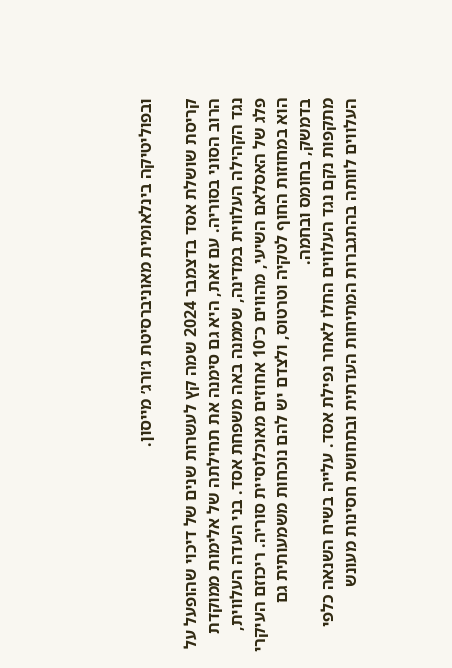ובפוליטיקה בינלאומית מאוניברסיטת ג׳ורג׳ מייסון.

קריסת שושלת אסד בדצמבר 2024 שמה קץ לעשרות שנים של דיכוי שהופעל על הרוב הסוני בסוריה. עם זאת, היא גם סימנה את תחילתה של אלימות ממוקדת נגד הקהילה העלווית במדינה, שממנה באה משפחת אסד. בני העדה העלווית, פלג של האסלאם השיעי, מהווים כ־10 אחוזים מאוכלוסיית סוריה. ריכוזם העיקרי הוא במחוזות החוף לטקיה וטרטוס, ולצדם יש להם נוכחות משמעותית גם בדמשק, בחומס ובחמה.
מתקפות נקם נגד העלווים החלו לאחר נפילת אסד. עלייה בשיח השנאה כלפי העלווים לוותה בהתגברות המתיחות העדתית ובתחושת חסינות מעונש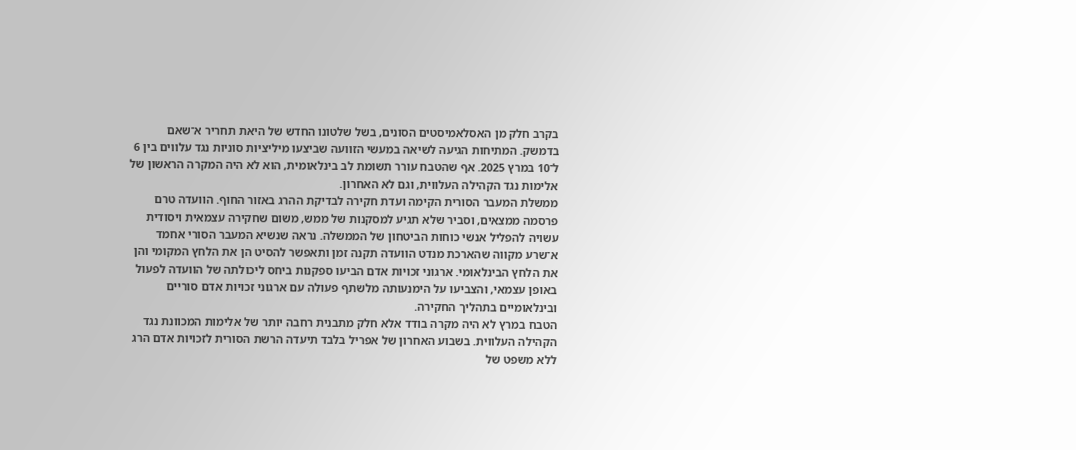בקרב חלק מן האסלאמיסטים הסונים, בשל שלטונו החדש של היאת תחריר א־שאם בדמשק. המתיחות הגיעה לשיאה במעשי הזוועה שביצעו מיליציות סוניות נגד עלווים בין 6 ל־10 במרץ 2025. אף שהטבח עורר תשומת לב בינלאומית, הוא לא היה המקרה הראשון של אלימות נגד הקהילה העלווית, וגם לא האחרון.
ממשלת המעבר הסורית הקימה ועדת חקירה לבדיקת ההרג באזור החוף. הוועדה טרם פרסמה ממצאים, וסביר שלא תגיע למסקנות של ממש, משום שחקירה עצמאית ויסודית עשויה להפליל אנשי כוחות הביטחון של הממשלה. נראה שנשיא המעבר הסורי אחמד א־שרע מקווה שהארכת מנדט הוועדה תקנה זמן ותאפשר להסיט הן את הלחץ המקומי והן את הלחץ הבינלאומי. ארגוני זכויות אדם הביעו ספקנות ביחס ליכולתה של הוועדה לפעול באופן עצמאי, והצביעו על הימנעותה מלשתף פעולה עם ארגוני זכויות אדם סוריים ובינלאומיים בתהליך החקירה.
הטבח במרץ לא היה מקרה בודד אלא חלק מתבנית רחבה יותר של אלימות המכוונת נגד הקהילה העלווית. בשבוע האחרון של אפריל בלבד תיעדה הרשת הסורית לזכויות אדם הרג ללא משפט של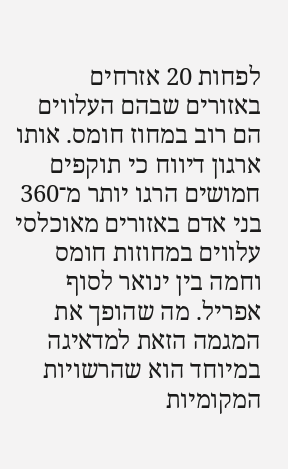לפחות 20 אזרחים באזורים שבהם העלווים הם רוב במחוז חומס. אותו ארגון דיווח כי תוקפים חמושים הרגו יותר מ־360 בני אדם באזורים מאוכלסי עלווים במחוזות חומס וחמה בין ינואר לסוף אפריל. מה שהופך את המגמה הזאת למדאיגה במיוחד הוא שהרשויות המקומיות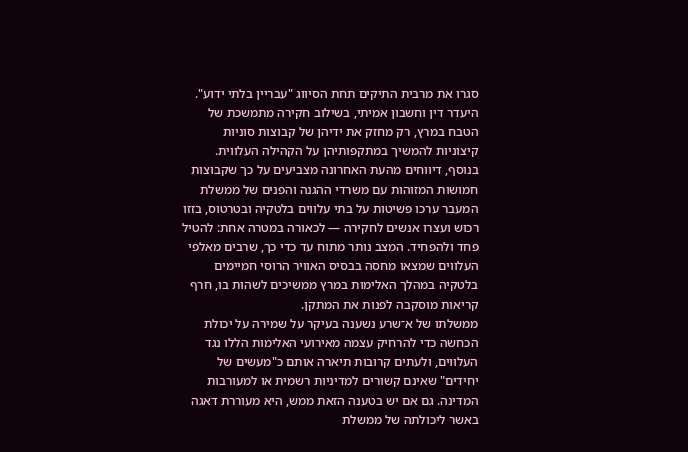סגרו את מרבית התיקים תחת הסיווג "עבריין בלתי ידוע". היעדר דין וחשבון אמיתי, בשילוב חקירה מתמשכת של הטבח במרץ, רק מחזק את ידיהן של קבוצות סוניות קיצוניות להמשיך במתקפותיהן על הקהילה העלווית.
בנוסף, דיווחים מהעת האחרונה מצביעים על כך שקבוצות חמושות המזוהות עם משרדי ההגנה והפנים של ממשלת המעבר ערכו פשיטות על בתי עלווים בלטקיה ובטרטוס, בזזו רכוש ועצרו אנשים לחקירה — לכאורה במטרה אחת: להטיל פחד ולהפחיד. המצב נותר מתוח עד כדי כך, שרבים מאלפי העלווים שמצאו מחסה בבסיס האוויר הרוסי חמיימים בלטקיה במהלך האלימות במרץ ממשיכים לשהות בו, חרף קריאות מוסקבה לפנות את המתקן.
ממשלתו של א־שרע נשענה בעיקר על שמירה על יכולת הכחשה כדי להרחיק עצמה מאירועי האלימות הללו נגד העלווים, ולעתים קרובות תיארה אותם כ"מעשים של יחידים" שאינם קשורים למדיניות רשמית או למעורבות המדינה. גם אם יש בטענה הזאת ממש, היא מעוררת דאגה באשר ליכולתה של ממשלת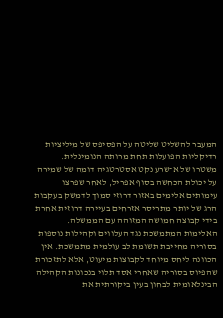המעבר להשליט שליטה על הפסיפס של מיליציות רדיקליות הפועלות תחת מרותה הנומינלית.
משטרו של א־שרע נקט אסטרטגיה דומה של שמירה על יכולת הכחשה בסוף אפריל, לאחר שפרצו עימותים אלימים באזור דרוזי סמוך לדמשק בעקבות הרג של יותר מתריסר אזרחים בעיירה דרוזית אחרת בידי קבוצה חמושה המזוהה עם הממשלה.
האלימות המתמשכת נגד העלווים וקהילות נוספות בסוריה מחייבת תשומת לב עולמית מתמשכת. אין הכוונה ליחס מיוחד לקבוצות מיעוט, אלא לתזכורת שהפיוס בסוריה שאחרי אסד תלוי בנכונות הקהילה הבינלאומית לבחון בעין ביקורתית את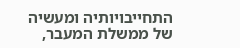התחייבויותיה ומעשיה של ממשלת המעבר,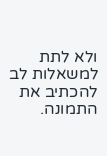ולא לתת למשאלות לב להכתיב את התמונה.